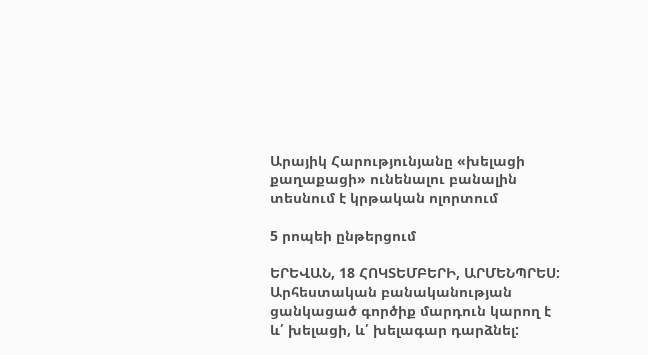Արայիկ Հարությունյանը «խելացի քաղաքացի» ունենալու բանալին տեսնում է կրթական ոլորտում

5 րոպեի ընթերցում

ԵՐԵՎԱՆ, 18 ՀՈԿՏԵՄԲԵՐԻ, ԱՐՄԵՆՊՐԵՍ: Արհեստական բանականության ցանկացած գործիք մարդուն կարող է և՛ խելացի, և՛ խելագար դարձնել: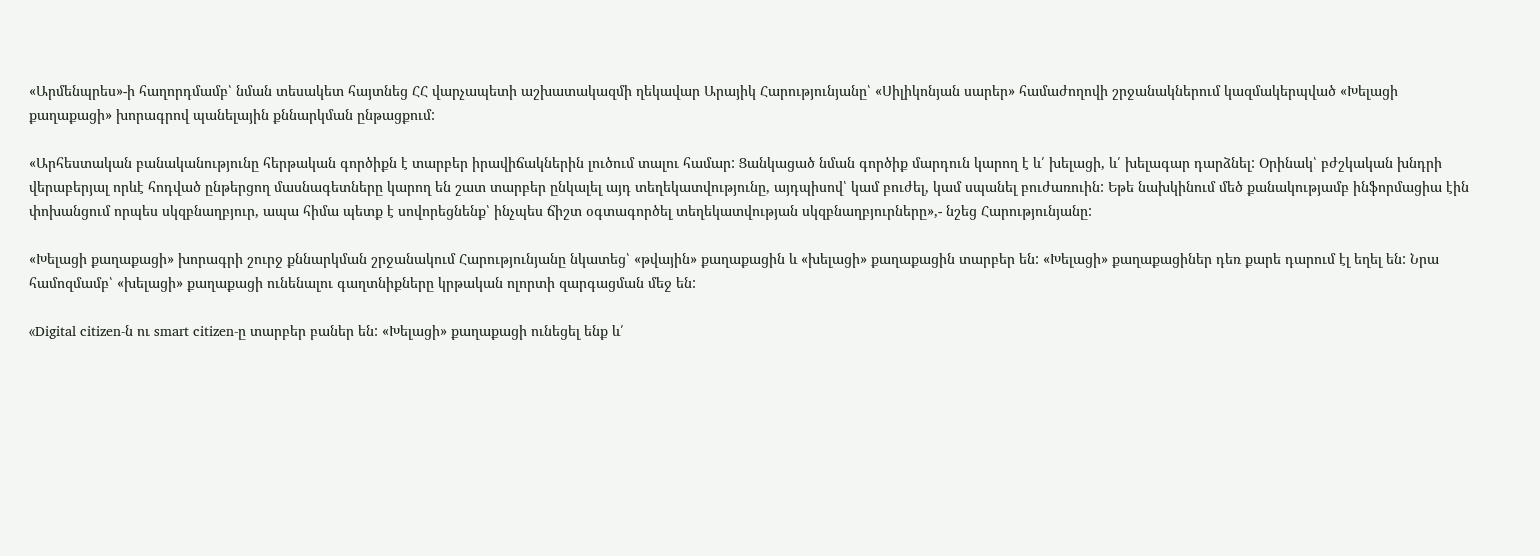«Արմենպրես»-ի հաղորդմամբ՝ նման տեսակետ հայտնեց ՀՀ վարչապետի աշխատակազմի ղեկավար Արայիկ Հարությունյանը՝ «Սիլիկոնյան սարեր» համաժողովի շրջանակներում կազմակերպված «Խելացի քաղաքացի» խորագրով պանելային քննարկման ընթացքում:

«Արհեստական բանականությունը հերթական գործիքն է տարբեր իրավիճակներին լուծում տալու համար: Ցանկացած նման գործիք մարդուն կարող է և՛ խելացի, և՛ խելագար դարձնել: Օրինակ՝ բժշկական խնդրի վերաբերյալ որևէ հոդված ընթերցող մասնագետները կարող են շատ տարբեր ընկալել այդ տեղեկատվությունը, այդպիսով՝ կամ բուժել, կամ սպանել բուժառուին: Եթե նախկինում մեծ քանակությամբ ինֆորմացիա էին փոխանցում որպես սկզբնաղբյուր, ապա հիմա պետք է սովորեցնենք՝ ինչպես ճիշտ օգտագործել տեղեկատվության սկզբնաղբյուրները»,- նշեց Հարությունյանը:

«Խելացի քաղաքացի» խորագրի շուրջ քննարկման շրջանակում Հարությունյանը նկատեց՝ «թվային» քաղաքացին և «խելացի» քաղաքացին տարբեր են: «Խելացի» քաղաքացիներ դեռ քարե դարում էլ եղել են: Նրա համոզմամբ՝ «խելացի» քաղաքացի ունենալու գաղտնիքները կրթական ոլորտի զարգացման մեջ են:

«Digital citizen-ն ու smart citizen-ը տարբեր բաներ են: «Խելացի» քաղաքացի ունեցել ենք և՛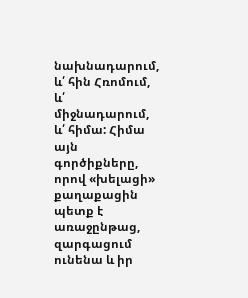նախնադարում, և՛ հին Հռոմում, և՛ միջնադարում, և՛ հիմա: Հիմա այն գործիքները, որով «խելացի» քաղաքացին պետք է առաջընթաց, զարգացում ունենա և իր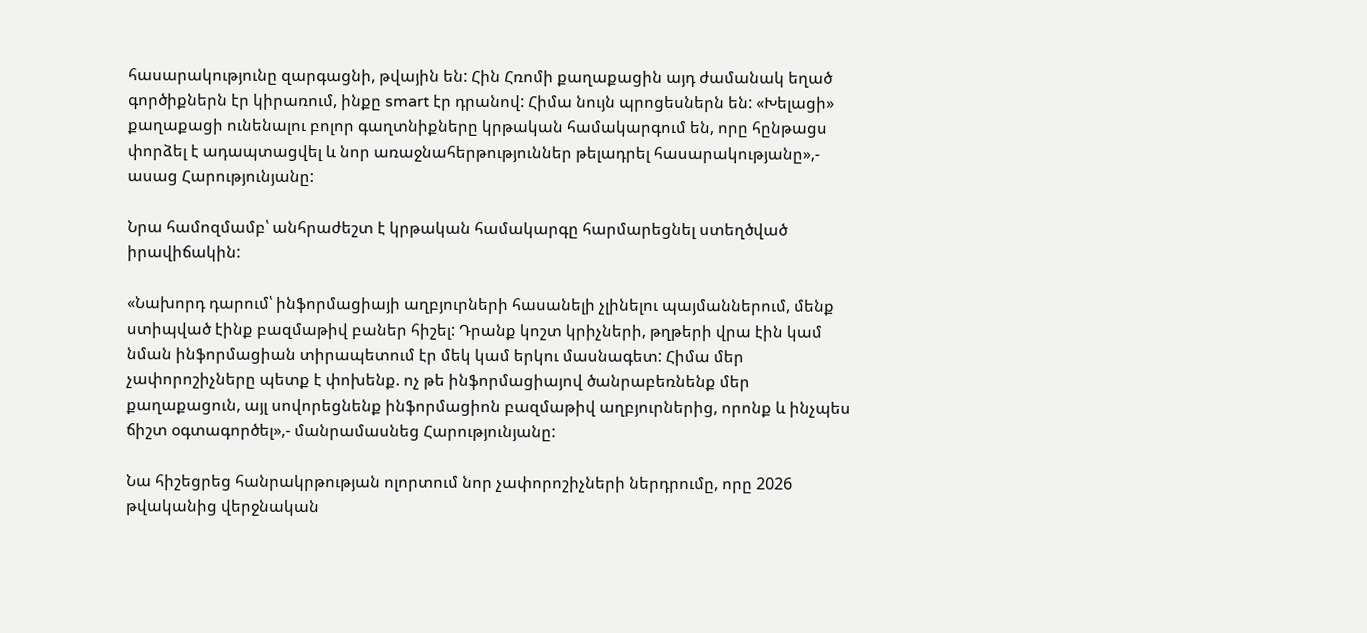հասարակությունը զարգացնի, թվային են: Հին Հռոմի քաղաքացին այդ ժամանակ եղած գործիքներն էր կիրառում, ինքը smart էր դրանով: Հիմա նույն պրոցեսներն են: «Խելացի» քաղաքացի ունենալու բոլոր գաղտնիքները կրթական համակարգում են, որը հընթացս փորձել է ադապտացվել և նոր առաջնահերթություններ թելադրել հասարակությանը»,- ասաց Հարությունյանը:

Նրա համոզմամբ՝ անհրաժեշտ է կրթական համակարգը հարմարեցնել ստեղծված իրավիճակին:

«Նախորդ դարում՝ ինֆորմացիայի աղբյուրների հասանելի չլինելու պայմաններում, մենք ստիպված էինք բազմաթիվ բաներ հիշել: Դրանք կոշտ կրիչների, թղթերի վրա էին կամ նման ինֆորմացիան տիրապետում էր մեկ կամ երկու մասնագետ: Հիմա մեր չափորոշիչները պետք է փոխենք. ոչ թե ինֆորմացիայով ծանրաբեռնենք մեր քաղաքացուն, այլ սովորեցնենք ինֆորմացիոն բազմաթիվ աղբյուրներից, որոնք և ինչպես ճիշտ օգտագործել»,- մանրամասնեց Հարությունյանը:

Նա հիշեցրեց հանրակրթության ոլորտում նոր չափորոշիչների ներդրումը, որը 2026 թվականից վերջնական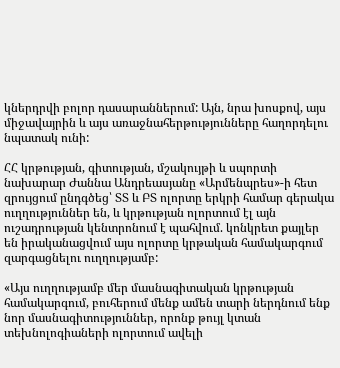կներդրվի բոլոր դասարաններում: Այն, նրա խոսքով, այս միջավայրին և այս առաջնահերթությունները հաղորդելու նպատակ ունի:

ՀՀ կրթության, գիտության, մշակույթի և սպորտի նախարար Ժաննա Անդրեասյանը «Արմենպրես»-ի հետ զրույցում ընդգծեց՝ ՏՏ և ԲՏ ոլորտը երկրի համար գերակա ուղղություններ են, և կրթության ոլորտում էլ այն ուշադրության կենտրոնում է պահվում. կոնկրետ քայլեր են իրականացվում այս ոլորտը կրթական համակարգում զարգացնելու ուղղությամբ:

«Այս ուղղությամբ մեր մասնագիտական կրթության համակարգում, բուհերում մենք ամեն տարի ներդնում ենք նոր մասնագիտություններ, որոնք թույլ կտան տեխնոլոգիաների ոլորտում ավելի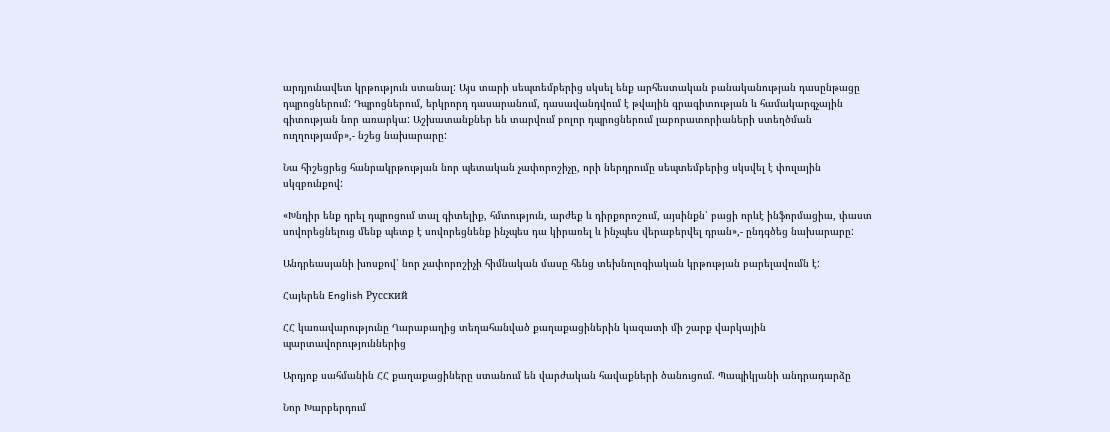արդյունավետ կրթություն ստանալ: Այս տարի սեպտեմբերից սկսել ենք արհեստական բանականության դասընթացը դպրոցներում: Դպրոցներում, երկրորդ դասարանում, դասավանդվում է թվային գրագիտության և համակարգչային գիտության նոր առարկա: Աշխատանքներ են տարվում բոլոր դպրոցներում լաբորատորիաների ստեղծման ուղղությամբ»,- նշեց նախարարը:

Նա հիշեցրեց հանրակրթության նոր պետական չափորոշիչը, որի ներդրումը սեպտեմբերից սկսվել է փուլային սկզբունքով:

«Խնդիր ենք դրել դպրոցում տալ գիտելիք, հմտություն, արժեք և դիրքորոշում, այսինքն՝ բացի որևէ ինֆորմացիա, փաստ սովորեցնելուց մենք պետք է սովորեցնենք ինչպես դա կիրառել և ինչպես վերաբերվել դրան»,- ընդգծեց նախարարը:

Անդրեասյանի խոսքով՝ նոր չափորոշիչի հիմնական մասը հենց տեխնոլոգիական կրթության բարելավումն է:

Հայերեն English Русский

ՀՀ կառավարությունը Ղարաբաղից տեղահանված քաղաքացիներին կազատի մի շարք վարկային պարտավորություններից

Արդյոք սահմանին ՀՀ քաղաքացիները ստանում են վարժական հավաքների ծանուցում. Պապիկյանի անդրադարձը

Նոր Խարբերդում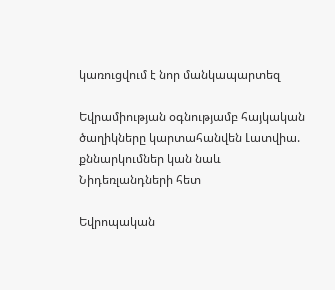կառուցվում է նոր մանկապարտեզ

Եվրամիության օգնությամբ հայկական ծաղիկները կարտահանվեն Լատվիա. քննարկումներ կան նաև Նիդեռլանդների հետ

Եվրոպական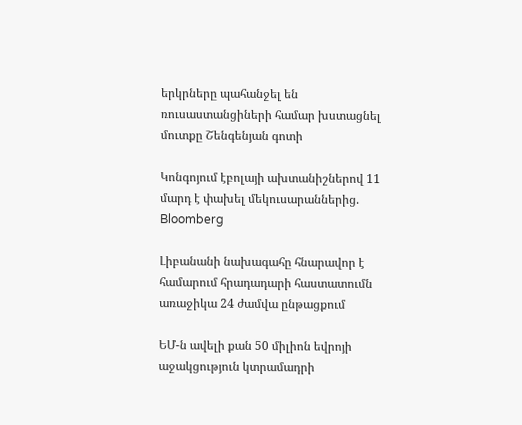երկրները պահանջել են ռուսաստանցիների համար խստացնել մուտքը Շենգենյան գոտի

Կոնգոյում էբոլայի ախտանիշներով 11 մարդ է փախել մեկուսարաններից. Bloomberg

Լիբանանի նախագահը հնարավոր է համարում հրադադարի հաստատումն առաջիկա 24 ժամվա ընթացքում

ԵՄ-ն ավելի քան 50 միլիոն եվրոյի աջակցություն կտրամադրի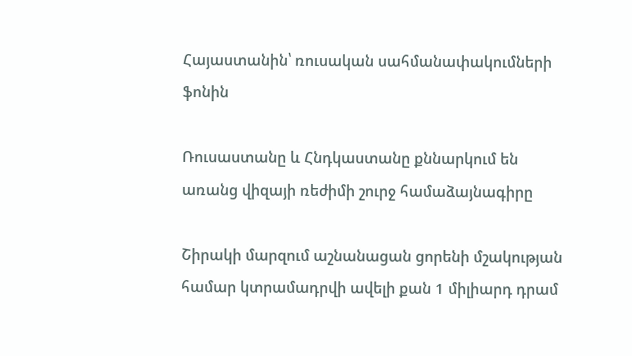Հայաստանին՝ ռուսական սահմանափակումների ֆոնին

Ռուսաստանը և Հնդկաստանը քննարկում են առանց վիզայի ռեժիմի շուրջ համաձայնագիրը

Շիրակի մարզում աշնանացան ցորենի մշակության համար կտրամադրվի ավելի քան 1 միլիարդ դրամ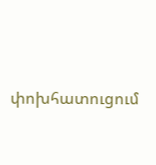փոխհատուցում